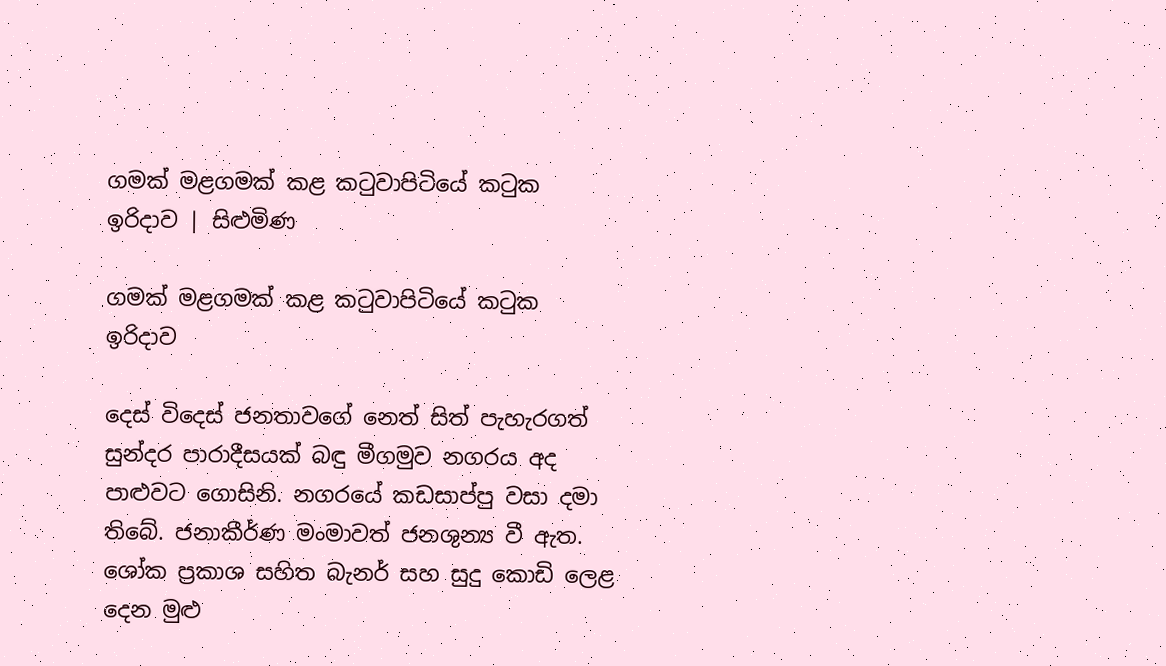ගමක් මළගමක් කළ කටුවාපිටියේ කටුක ඉරිදාව | සිළුමිණ

ගමක් මළගමක් කළ කටුවාපිටියේ කටුක ඉරිදාව

දෙස් විදෙස් ජනතාවගේ නෙත් සිත් පැහැරගත් සුන්දර පාරාදීසයක් බඳු මීගමුව නගරය අද පාළුවට ගොසිනි. නගරයේ කඩසාප්පු වසා දමා තිබේ. ජනාකීර්ණ මංමාවත් ජනශුන්‍ය වී ඇත. ශෝක ප්‍රකාශ සහිත බැනර් සහ සුදු කොඩි ලෙළ දෙන මුළු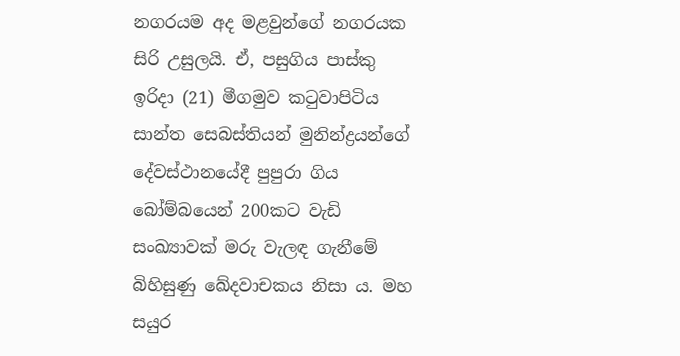නගරයම අද මළවුන්ගේ නගරයක සිරි උසුලයි. ඒ, පසුගිය පාස්කු ඉරිදා (21) මීගමුව කටුවාපිටිය සාන්ත සෙබස්තියන් මුනින්ද්‍රයන්ගේ දේවස්ථානයේදී පුපුරා ගිය බෝම්බයෙන් 200කට වැඩි සංඛ්‍යාවක් මරු වැලඳ ගැනීමේ බිහිසුණු ඛේදවාචකය නිසා ය. මහ සයුර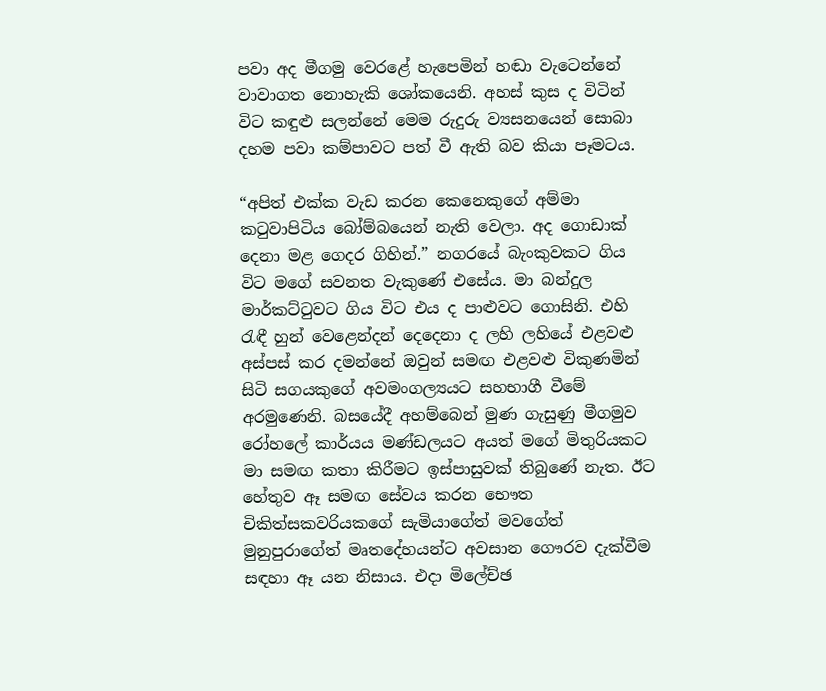පවා අද මීගමු වෙරළේ හැපෙමින් හඬා වැටෙන්නේ වාවාගත නොහැකි ශෝකයෙනි. අහස් කුස ද විටින් විට කඳුළු සලන්නේ මෙම රුදුරු ව්‍යසනයෙන් සොබා දහම පවා කම්පාවට පත් වී ඇති බව කියා පෑමටය.

“අපිත් එක්ක වැඩ කරන කෙනෙකුගේ අම්මා කටුවාපිටිය බෝම්බයෙන් නැති වෙලා. අද ගොඩාක් දෙනා මළ ගෙදර ගිහින්.” නගරයේ බැංකුවකට ගිය විට මගේ සවනත වැකුණේ එසේය. මා බන්දුල මාර්කට්ටුවට ගිය විට එය ද පාළුවට ගොසිනි. එහි රැඳී හුන් වෙළෙන්දන් දෙදෙනා ද ලහි ලහියේ එළවළු අස්පස් කර දමන්නේ ඔවුන් සමඟ එළවළු විකුණමින් සිටි සගයකුගේ අවමංගල්‍යයට සහභාගී වීමේ අරමුණෙනි. බසයේදී අහම්බෙන් මුණ ගැසුණු මීගමුව රෝහලේ කාර්යය මණ්ඩලයට අයත් මගේ මිතුරියකට මා සමඟ කතා කිරීමට ඉස්පාසුවක් තිබුණේ නැත. ඊට හේතුව ඈ සමඟ සේවය කරන භෞත චිකිත්සකවරියකගේ සැමියාගේත් මවගේත් මුනුපුරාගේත් මෘතදේහයන්ට අවසාන ගෞරව දැක්වීම සඳහා ඈ යන නිසාය. එදා මිලේච්ඡ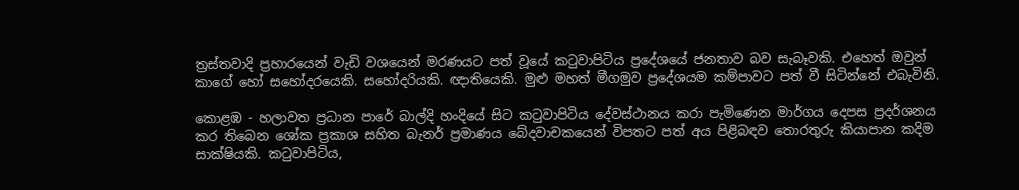ත්‍රස්තවාදි ප්‍රහාරයෙන් වැඩි වශයෙන් මරණයට පත් වූයේ කටුවාපිටිය ප්‍රදේශයේ ජනතාව බව සැබෑවකි. එහෙත් ඔවුන් කාගේ හෝ සහෝදරයෙකි. ස‍හෝදරියකි. ඥාතියෙකි. මුළු මහත් මීගමුව ප්‍රදේශයම කම්පාවට පත් වී සිටින්නේ එබැවිනි.

කොළඹ - හලාවත ප්‍රධාන පාරේ බාල්දි හංදියේ සිට කටුවාපිටිය දේවස්ථානය කරා පැමිණෙන මාර්ගය දෙපස ප්‍රදර්ශනය කර තිබෙන ශෝක ප්‍රකාශ සහිත බැනර් ප්‍රමාණය බේදවාචකයෙන් විපතට පත් අය පිළිබඳව තොරතුරු කියාපාන කදිම සාක්ෂියකි. කටුවාපිටිය,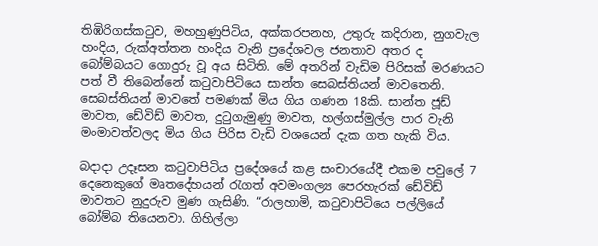තිඹිරිගස්කටුව, මහහුණුපිටිය, අක්කරපනහ, උතුරු කදිරාන, නුගවැල හංදිය, රුක්අත්තන හංදිය වැනි ප්‍රදේශවල ජනතාව අතර ද බෝම්බයට ගොදුරු වූ අය සිටිති. මේ අතරින් වැඩිම පිරිසක් මරණයට පත් වී තිබෙන්නේ කටුවාපිටියෙ සාන්ත සෙබස්තියන් මාවතෙනි. සෙබස්තියන් මාවතේ පමණක් මිය ගිය ගණන 18කි. සාන්ත ජූඩ් මාවත, ඩේවිඩ් මාවත, දුටුගැමුණු මාවත, හල්ගස්මුල්ල පාර වැනි මංමාවත්වලද මිය ගිය පිරිස වැඩි වශයෙන් දැක ගත හැකි විය.

බදාදා උදෑසන කටුවාපිටිය ප්‍රදේශයේ කළ සංචාරයේදී එකම පවුලේ 7 දෙනෙකුගේ මෘතදේහයන් රැගත් අවමංගල්‍ය පෙරහැරක් ඩේවිඩ් මාවතට නුදුරුව මුණ ගැසිණි. “රාලහාමි, කටුවාපිටියෙ පල්ලියේ බෝම්බ තියෙනවා. ගිහිල්ලා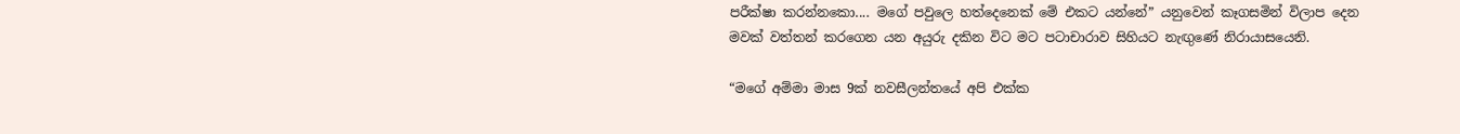පරීක්ෂා කරන්නකො.... මගේ පවුලෙ හත්දෙනෙක් මේ එකට යන්නේ” යනුවෙන් කෑගසමින් විලාප දෙන මවක් වත්තන් කරගෙන යන අයුරු දකින විට මට පට‍ාචාරාව සිහියට නැඟුණේ නිරායාසයෙනි.

“මගේ අම්මා මාස 9ක් නවසීලන්තයේ අපි එක්ක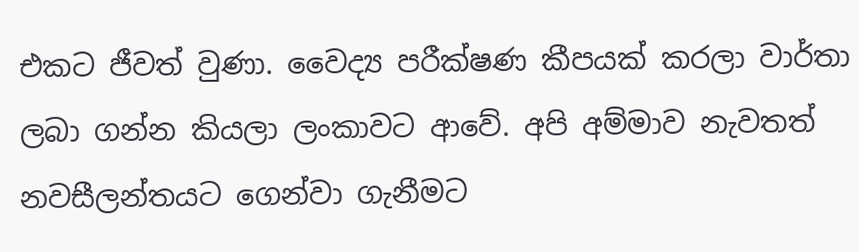එකට ජීවත් වුණා. වෛද්‍ය පරීක්ෂණ කීපයක් කරලා වාර්තා ලබා ගන්න කියලා ලංකාවට ආවේ. අපි අම්මාව නැවතත් නවසීලන්තයට ගෙන්වා ගැනීමට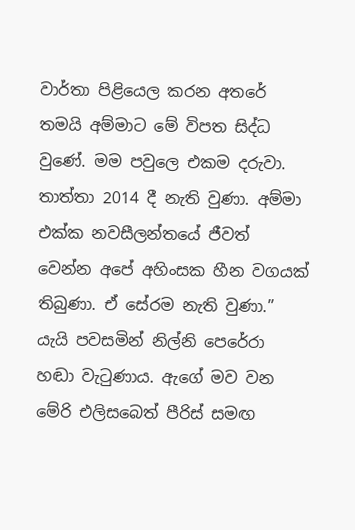වාර්තා පි‍ළියෙල කරන අතරේ තමයි අම්මාට මේ විපත සිද්ධ වුණේ. මම පවුලෙ එකම දරුවා. තාත්තා 2014 දී නැති වුණා. අම්මා එක්ක නවසීලන්තයේ ජීවත් වෙන්න අපේ අහිංසක හීන වගයක් තිබුණා. ඒ සේරම නැති වුණා.” යැයි පවසමින් නිල්නි පෙරේරා හඬා වැටුණාය. ඇගේ මව වන මේරි එලිසබෙත් පීරිස් සමඟ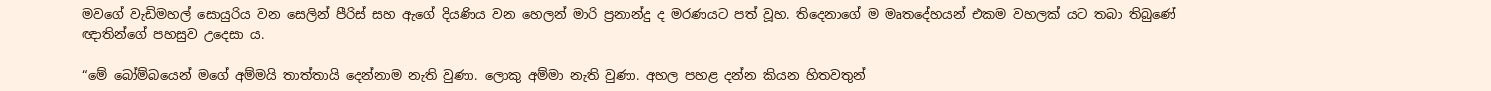මවගේ වැඩිමහල් සොයුරිය වන සෙලින් පීරිස් සහ ඇගේ දියණිය වන හෙලන් මාරි ප්‍රනාන්දු ද මරණයට පත් වූහ. තිදෙනාගේ ම මෘතදේහයන් එකම වහලක් යට තබා තිබුණේ ඥාතින්ගේ පහසුව උදෙසා ය.

“මේ බෝම්බයෙන් මගේ අම්මයි තාත්තායි දෙන්නාම නැති වුණා. ලොකු අම්මා නැති වුණා. අහල පහළ දන්න කියන හිතවතුන්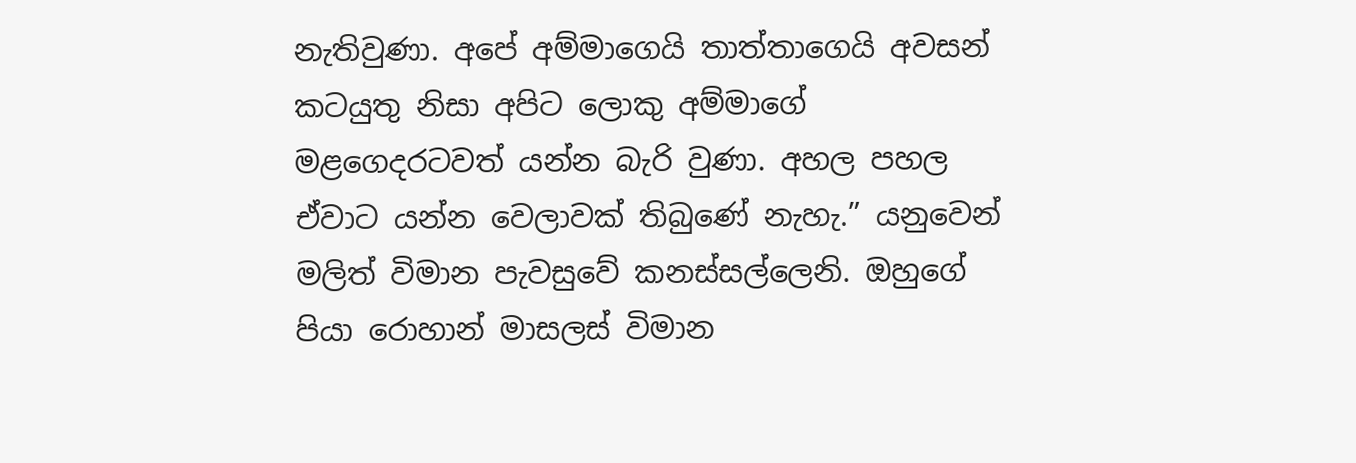නැතිවුණා. අපේ අම්මාගෙයි තාත්තාගෙයි අවසන් කටයුතු නිසා අපිට ලොකු අම්මාගේ මළගෙදරටවත් යන්න බැරි වුණා. අහල පහල ඒවාට යන්න වෙලාවක් තිබුණේ නැහැ.” යනුවෙන් මලිත් විමාන පැවසුවේ කනස්සල්ලෙනි. ඔහුගේ පියා රොහාන් මාසලස් විමාන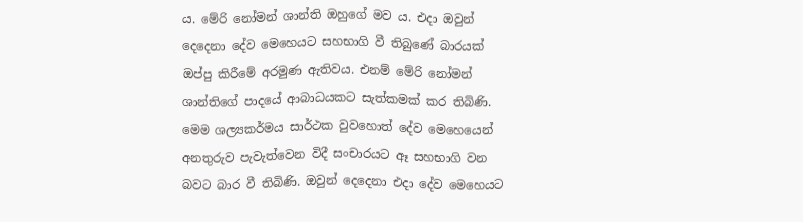ය. මේරි නෝමන් ශාන්ති ඔහුගේ මව ය. එදා ඔවුන් දෙදෙනා දේව මෙහෙයට සහභාගි වී තිබුණේ බාරයක් ඔප්පු කිරීමේ අරමුණ ඇතිවය. එනම් මේරි නෝමන් ශාන්තිගේ පාදයේ ආබාධයකට සැත්කමක් කර තිබිණි. මෙම ශල්‍යකර්මය සාර්ථක වුවහොත් දේව මෙහෙයෙන් අනතුරුව පැවැත්වෙන විදී සංචාරයට ඈ සහභාගි වන බවට බාර වී තිබිණි. ඔවුන් දෙදෙනා එදා දේව මෙහෙයට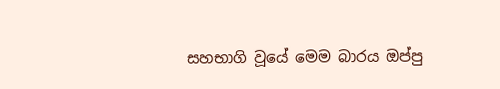සහභාගි වූයේ මෙම බාරය ඔප්පු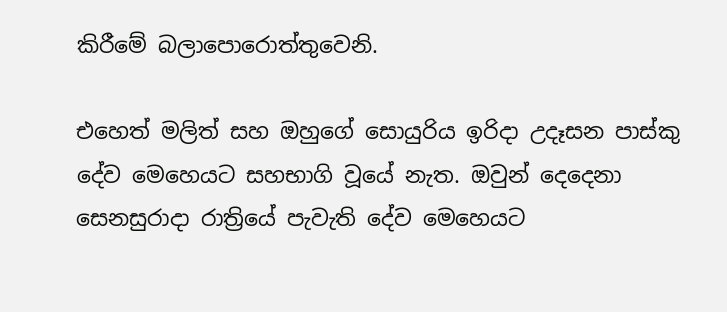කිරීමේ බලාපොරොත්තුවෙනි.

එහෙත් මලිත් සහ ඔහුගේ සොයුරිය ඉරිදා උදෑසන පාස්කු දේව මෙහෙයට සහභාගි වූයේ නැත. ඔවුන් දෙදෙනා සෙනසුරාදා රාත්‍රියේ පැවැති දේව මෙහෙයට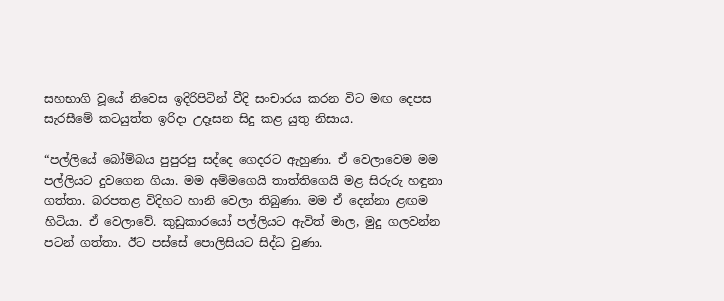සහභාගි වූයේ නිවෙස ඉදිරිපිටින් වීදි සංචාරය කරන විට මඟ දෙපස සැරසීමේ කටයුත්ත ඉරිදා උදෑසන සිදු කළ යුතු නිසාය.

“පල්ලියේ බෝම්බය පුපුරපු සද්දෙ ගෙදරට ඇහුණා. ඒ වෙලාවෙම මම පල්ලියට දුවගෙන ගියා. මම අම්මගෙයි තාත්තිගෙයි මළ සිරුරු හඳුනා ගත්තා. බරපතළ විදිහට හානි වෙලා තිබුණා. මම ඒ දෙන්නා ළඟම හිටියා. ඒ වෙලාවේ. කුඩුකාරයෝ පල්ලියට ඇවිත් මාල, මුදු ගලවන්න පටන් ගත්තා. ඊ‍ට පස්සේ පොලිසියට සිද්ධ වුණා.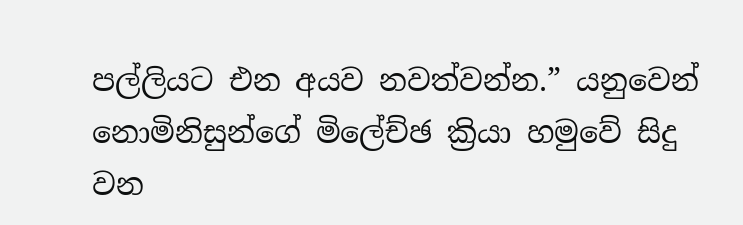පල්ලියට එන අයව නවත්වන්න.” යනුවෙන් නොමිනිසුන්ගේ මිලේච්ඡ ක්‍රියා හමුවේ සිදු වන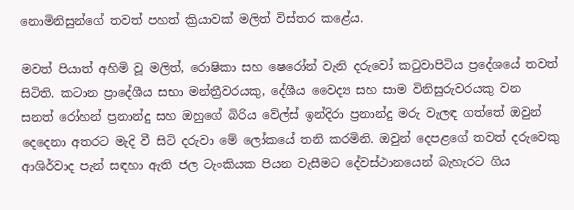නොමිනිසුන්ගේ තවත් පහත් ක්‍රියාවක් මලිත් විස්තර කළේය.

මවත් පියාත් අහිමි වූ මලිත්, රොෂිකා සහ ෂෙරෝන් වැනි දරුවෝ කටුවාපිටිය ප්‍රදේශයේ තවත් සිටිති. කටාන ප්‍ර‍ාදේශීය සභා මන්ත්‍රීවරයකු, දේශීය වෛද්‍ය සහ සාම විනිසුරුවරයකු වන සනත් ‍රෝහන් ප්‍රනාන්දු සහ ඔහුගේ බිරිය වේල්ස් ඉන්දිරා ප්‍රනාන්දු මරු වැලඳ ගත්තේ ඔවු‍න් දෙදෙනා අතරට මැදි වී සිටි දරුවා මේ ලෝකයේ තනි කරමිනි. ඔවුන් දෙපළගේ තවත් දරුවෙකු ආශිර්වාද පැන් සඳහා ඇති ජල ටැංකියක පියන වැසීමට දේවස්ථානයෙන් බැහැරට ගිය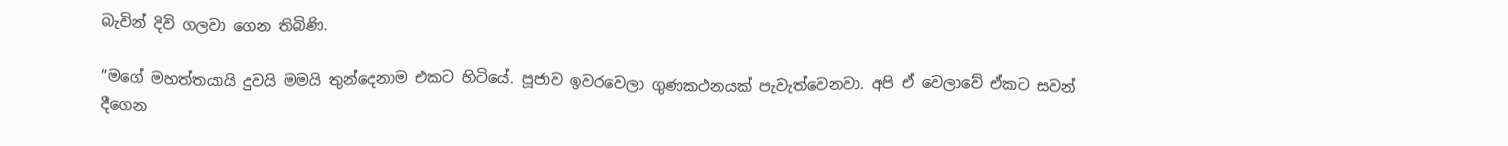බැවින් දිවි ගලවා ගෙන තිබිණි.

“මගේ මහත්තයායි දුවයි මමයි තුන්දෙනාම එකට හිටියේ. පූජාව ඉවරවෙලා ගුණකථනයක් පැවැත්වෙනවා. අපි ඒ වෙලාවේ ඒකට සවන් දීගෙන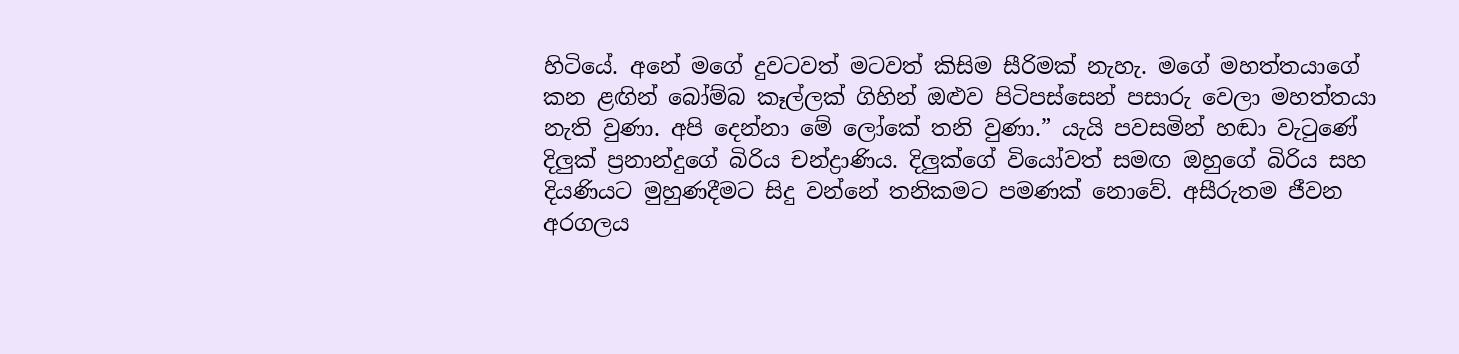හිටියේ. අනේ මගේ දුවටවත් මටවත් කිසිම සීරිමක් නැහැ. මගේ මහත්තයාගේ කන ළඟින් බෝම්බ කෑල්ලක් ගිහින් ඔළුව පිටිපස්සෙන් පසාරු වෙලා මහත්තයා නැති වුණා. අපි දෙන්නා මේ ලෝකේ තනි වුණා.” යැයි පවසමින් හඬා වැටුණේ දිලුක් ප්‍රනාන්දුගේ බිරිය චන්ද්‍රාණිය. දිලුක්ගේ වියෝවත් සමඟ ඔහුගේ බිරිය සහ දියණියට මුහුණදීමට සිදු වන්නේ තනිකමට පමණක් නොවේ. අසීරුතම ජීවන අරගලය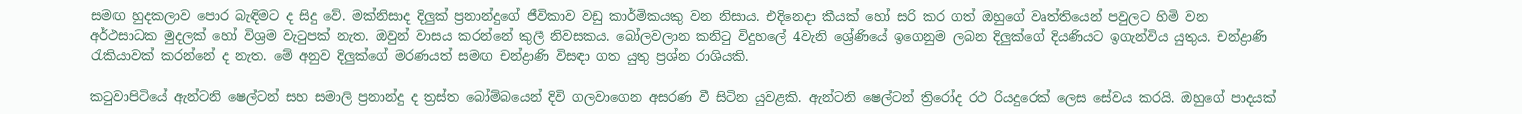සමඟ හුදකලාව පොර බැඳිමට ද සිදු වේ. මක්නිසාද දිලුක් ප්‍රනාන්දුගේ ජීවිකාව වඩු කාර්මිකයකු වන නිසාය. එදිනෙදා කීයක් හෝ සරි කර ගත් ඔහුගේ වෘත්තියෙන් පවුලට හිමි වන අර්ථසාධක මුදලක් හෝ විශ්‍රම වැටුපක් නැත. ඔවුන් වාසය කරන්නේ කුලී නිවසකය. බෝලවලාන කනිටු විදුහලේ 4වැනි ශ්‍රේණියේ ඉගෙනුම ලබන දිලුක්ගේ දියණියට ඉගැන්විය යුතුය. චන්ද්‍රාණි රැකියාවක් කරන්නේ ද නැත. මේ අනුව දිලුක්ගේ මරණ‍යත් සමඟ චන්ද්‍රාණි විසඳා ගත යුතු ප්‍රශ්න රාශියකි.

කටුවාපිටියේ ඇන්ටනි ෂෙල්ටන් සහ සමාලි ප්‍රනාන්දු ද ත්‍රස්ත බෝම්බයෙන් දිවි ගලවාගෙන අසරණ වී සිටින යුවළකි. ඇන්ටනි ෂෙල්ටන් ත්‍රිරෝද රථ රියදුරෙක් ලෙස සේවය කරයි. ඔහුගේ පාදයක්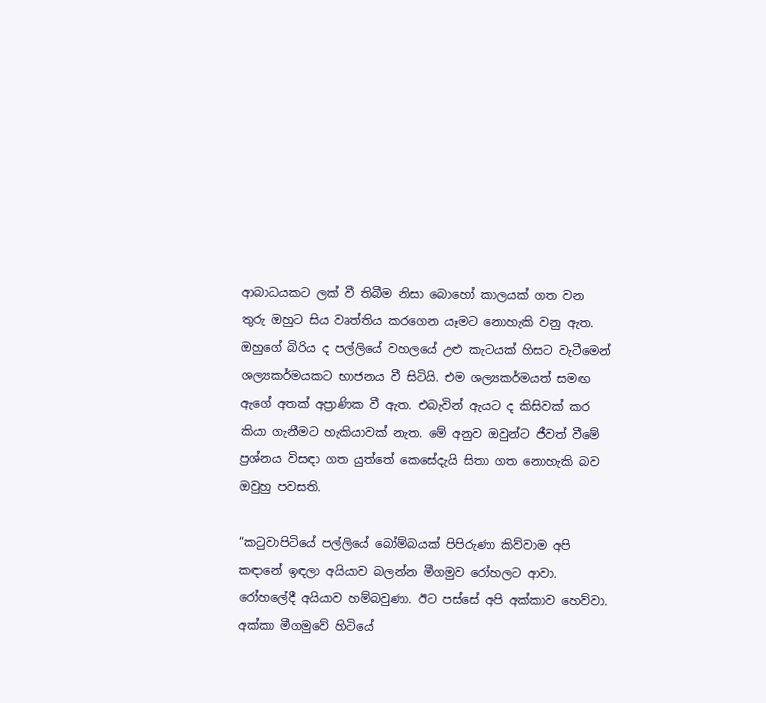ආබාධයකට ලක් වී තිබීම නිසා බොහෝ කාලයක් ගත වන තුරු ඔහුට සිය වෘත්තිය කරගෙන යෑමට නොහැකි වනු ඇත. ඔහුගේ බිරිය ද පල්ලියේ වහලයේ උළු කැටයක් හිසට වැටීමෙන් ශල්‍යකර්මයකට භාජනය වී සිටියි. එම ශල්‍යකර්මයත් සමඟ ඇගේ අතක් අප්‍රාණික වී ඇත. එබැවින් ඇයට ද කිසිවක් කර කියා ගැනීමට හැකියාවක් නැත. මේ අනුව ඔවුන්ට ජීවත් වීමේ ප්‍රශ්නය විසඳා ගත යුත්තේ කෙසේදැයි සිතා ගත නොහැකි බව ඔවුහු පවසති.

“කටුවාපිටියේ පල්ලියේ බෝම්බයක් පිපිරුණා කිව්වාම අපි කඳානේ ඉඳලා අයියාව බලන්න මීගමුව රෝහලට ආවා. රෝහලේදී අයියාව හම්බවුණා. ඊට පස්සේ අපි අක්කාව හෙව්වා. අක්කා මීගමුවේ හිටියේ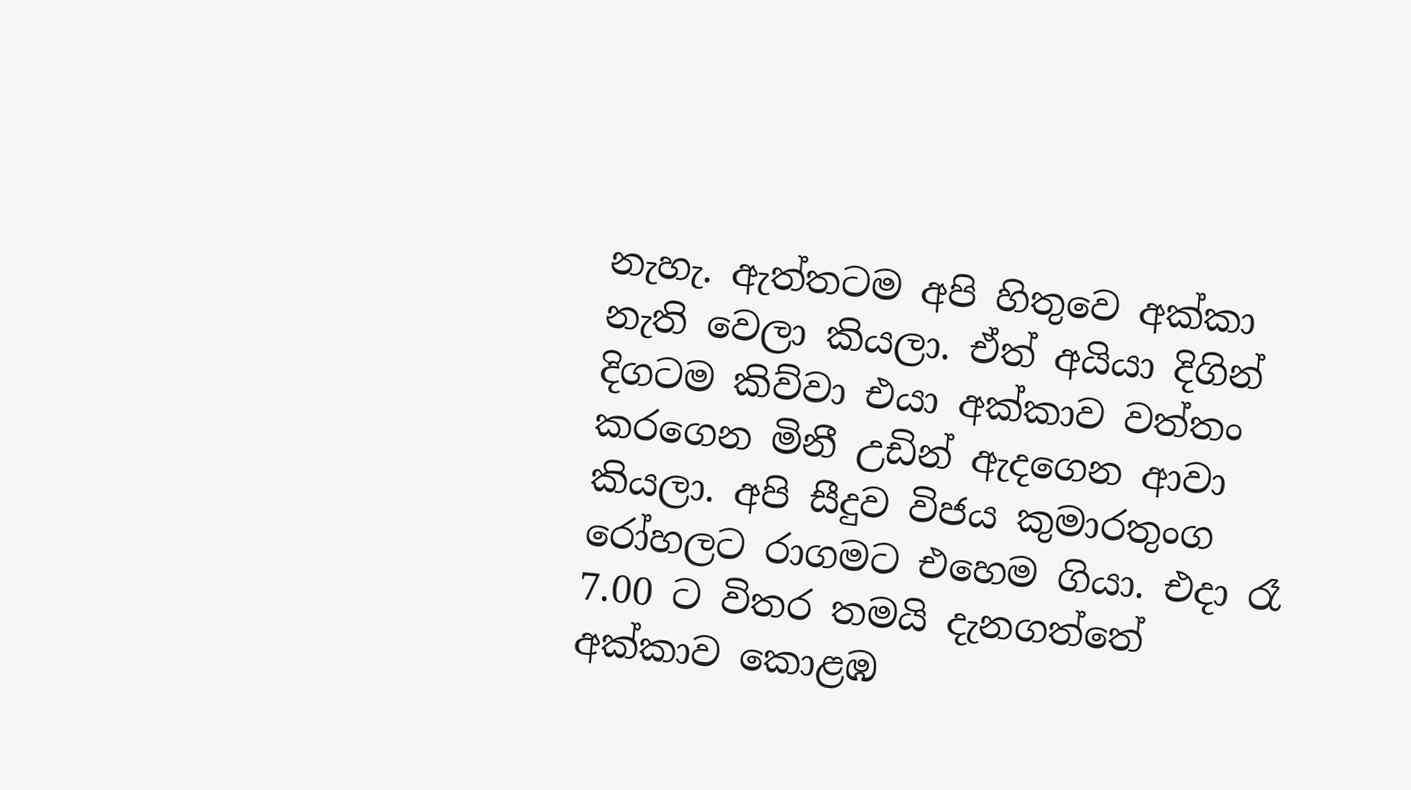නැහැ. ඇත්තටම අපි හිතුවෙ අක්කා නැති වෙලා කියලා. ඒත් අයියා දිගින් දිගටම කිව්වා එයා අක්කාව වත්තං කරගෙන මිනී උඩින් ඇදගෙන ආවා කියලා. අපි සීදුව විජය කුමාරතුංග රෝහලට රාගමට එහෙම ගියා. එදා රෑ 7.00 ට විතර තමයි දැනගත්තේ අක්කාව කොළඹ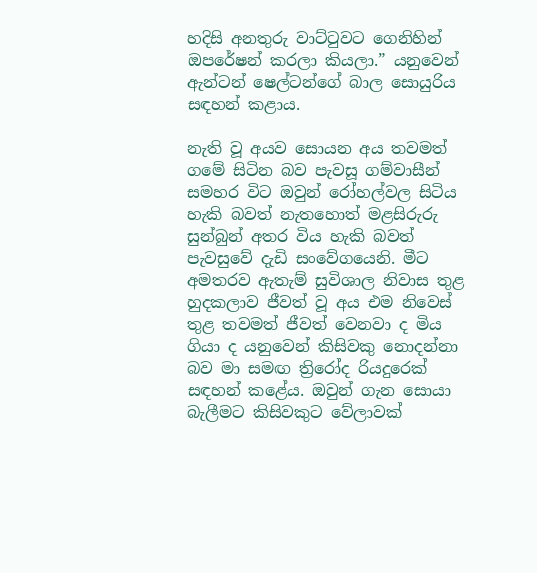හදිසි අනතුරු වාට්ටුවට ගෙනිහින් ඔපරේෂන් කරලා කියලා.” යනුවෙන් ඇන්ටන් ෂෙල්ටන්ගේ බාල සොයුරිය සඳහන් කළාය.

නැති වූ අයව සොයන අය තවමත් ගමේ සිටින බව පැවසූ ගම්වාසීන් සමහර විට ඔවුන් රෝහල්වල සිටිය හැකි බවත් නැතහොත් මළසිරුරු සුන්බුන් අතර විය හැකි බවත් පැවසුවේ දැඩි සංවේගයෙනි. මීට අමතරව ඇතැම් සුවිශාල නිවාස තුළ හුදකලාව ජීවත් වූ අය එම නිවෙස් තුළ තවමත් ජීවත් වෙනවා ද මිය ගියා ද යනුවෙන් කිසිවකු නොදන්නා බව මා සමඟ ත්‍රිරෝද රියදුරෙක් සඳහන් කළේය. ඔවුන් ගැන සොයා බැලීමට කිසිවකුට වේලාවක්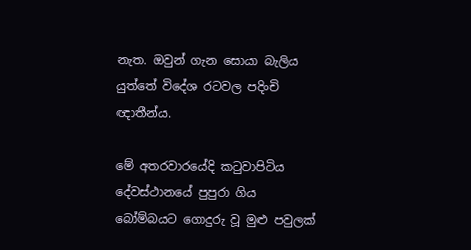නැත. ඔවුන් ගැන සොයා බැලිය යුත්තේ විදේශ රටවල පදිංචි ඥාතීන්ය.

මේ අතරවාරයේදි කටුවාපිටිය දේවස්ථානයේ පුපුරා ගිය බෝම්බයට ගොදුරු වූ මුළු පවුලක්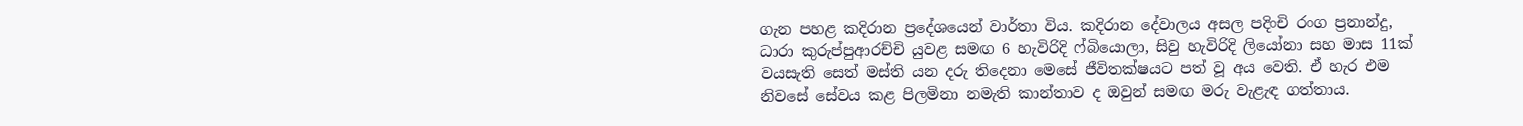ගැන පහළ කදිරාන ප්‍රදේශයෙන් වාර්තා විය. කදිරාන දේවාලය අසල පදිංචි රංග ප්‍රනාන්දු, ධාරා කුරුප්පුආරච්චි යුවළ සමඟ 6 හැවිරිදි ෆ්බියොලා, සිවු හැවිරිදි ලියෝනා සහ මාස 11ක් වයසැති සෙත් මස්ති යන දරු තිදෙනා මෙසේ ජීවිතක්ෂයට පත් වූ අය වෙති. ඒ හැර එම නිවසේ සේවය කළ පිලමිනා නමැති කාන්තාව ද ඔවුන් සමඟ මරු වැළැඳ ගත්තාය.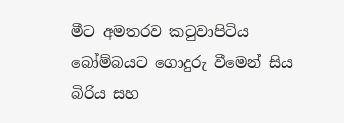මීට අමතරව කටුවාපිටිය බෝම්බයට ගොදුරු වීමෙන් සිය බිරිය සහ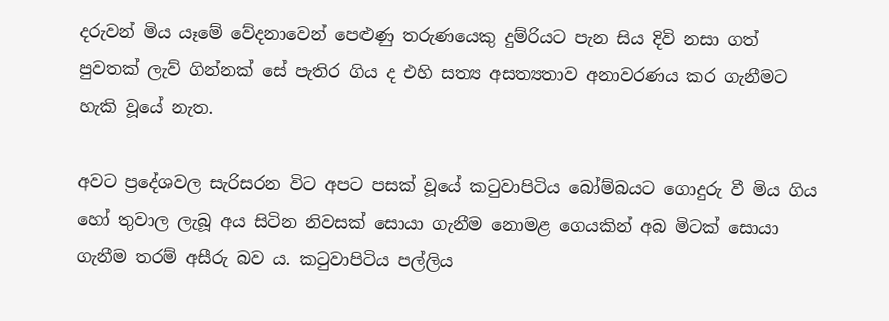දරුවන් මිය යෑමේ වේදනාවෙන් පෙළුණු තරුණයෙකු දුම්රියට පැන සිය දිවි නසා ගත් පුවතක් ලැව් ගින්නක් සේ පැතිර ගිය ද එහි සත්‍ය අසත්‍යතාව අනාවරණය කර ගැනීමට හැකි වූයේ නැත.

අවට ප්‍රදේශවල සැරිසරන විට අපට පසක් වූයේ කටුවාපිටිය බෝම්බයට ගොදුරු වී මිය ගිය හෝ තුවාල ලැබූ අය සිටින නිවසක් සොයා ගැනීම නොමළ ගෙයකින් අබ මිටක් සොයා ගැනීම තරම් අසීරු බව ය. කටුවාපිටිය පල්ලිය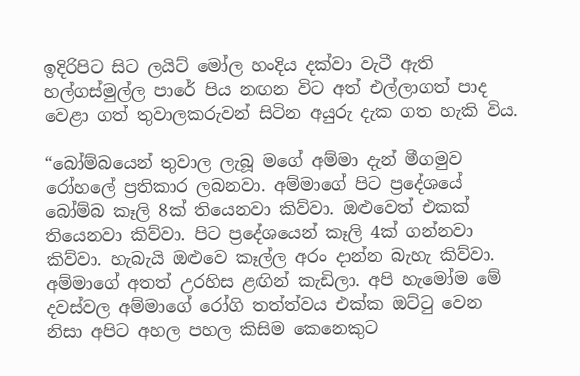ඉදිරිපිට සිට ලයිට් මෝල හංදිය දක්වා වැටී ඇති හල්ගස්මුල්ල පාරේ පිය නඟන විට අත් එල්ලාගත් පාද වෙළා ගත් තුවාලකරුවන් සිටින අයුරු දැක ගත හැකි විය.

“බෝම්බයෙන් තුවාල ලැබූ මගේ අම්මා දැන් මීගමුව රෝහලේ ප්‍රතිකාර ලබනවා. අම්මාගේ පිට ප්‍රදේශයේ බෝම්බ කෑලි 8ක් තියෙනවා කිව්වා. ඔළුවෙත් එකක් තියෙනවා කිව්වා. පිට ප්‍රදේශයෙන් කෑලි 4ක් ගන්නවා කිව්වා. හැබැයි ඔළුවෙ කෑල්ල අරං දාන්න බැහැ කිව්වා. අම්මාගේ අතත් උරහිස ළඟින් කැඩිලා. අපි හැමෝම මේ දවස්වල අම්මාගේ රෝගි තත්ත්වය එක්ක ඔට්ටු වෙන නිසා අපිට අහල පහල කිසිම කෙනෙකුට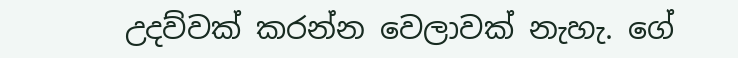උදව්වක් කරන්න වෙලාවක් නැහැ. ගේ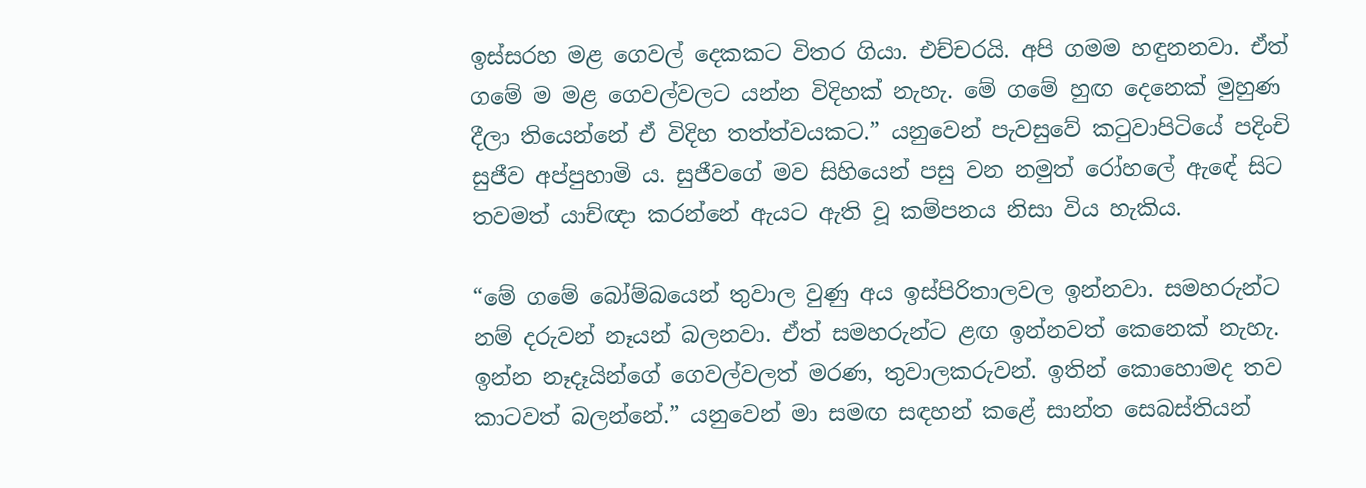ඉස්සරහ මළ ගෙවල් දෙකකට විතර ගියා. එච්චරයි. අපි ගමම හඳුනනවා. ඒත් ගමේ ම මළ ගෙවල්වලට යන්න විදිහක් නැහැ. මේ ගමේ හුඟ දෙනෙක් මුහුණ දීලා තියෙන්නේ ඒ විදිහ තත්ත්වයකට.” යනුවෙන් පැවසුවේ කටුවාපිටියේ පදිංචි සුජීව අප්පුහාමි ය. සුජීවගේ මව සිහියෙන් පසු වන නමුත් රෝහලේ ඇ‍ඳේ සිට තවමත් යාච්ඥා කරන්නේ ඇයට ඇති වූ කම්පනය නිසා විය හැකිය.

“මේ ගමේ බෝම්බයෙන් තුවාල වුණු අය ඉස්පිරිතාලවල ඉන්නවා. සමහරුන්ට නම් දරුවන් නෑයන් බලනවා. ඒත් සමහරුන්ට ළඟ ඉන්නවත් කෙනෙක් නැහැ. ඉන්න නෑදෑයින්ගේ ගෙවල්වලත් මරණ, තුවාලකරුවන්. ඉතින් කොහොමද තව කාටවත් බලන්නේ.” යනුවෙන් මා සමඟ සඳහන් කළේ සාන්ත සෙබස්තියන්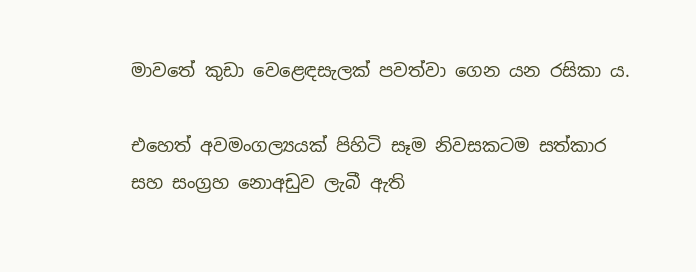මාවතේ කුඩා වෙළෙඳසැලක් පවත්වා ගෙන යන රසිකා ය.

එහෙත් අවමංගල්‍යයක් පිහිටි සෑම නිවසකටම සත්කාර සහ සංග්‍රහ නොඅඩුව ලැබී ඇති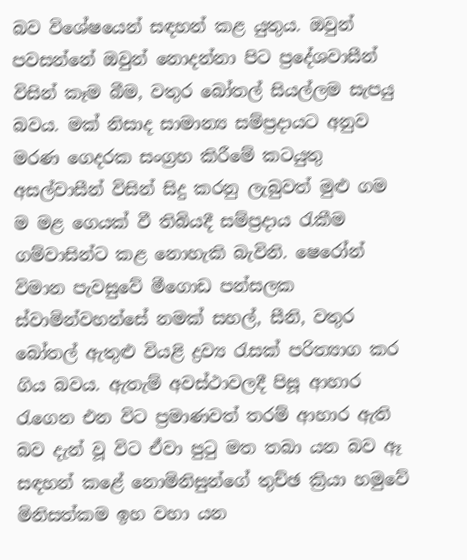බව විශේෂයෙන් සඳහන් කළ යුතුය. ඔවුන් පවසන්නේ ඔවුන් නොදන්නා පිට ප්‍රදේශවාසීන් විසින් කෑම බීම, වතුර බෝත‍ල් සියල්ලම සැපයු බවය. මක් නිසාද සාමාන්‍ය සම්ප්‍රදායට අනුව මරණ ගෙදරක සංග්‍රහ කිරීමේ කටයුතු අසල්වාසීන් විසින් සිදු කරනු ලැබුවත් මුළු ගම ම මළ ගෙයක් වී තිබියදී සම්ප්‍රදාය රැකීම ගම්වාසින්ට කළ නොහැකි බැවිනි. ෂෙරෝන් විමාන පැවසුවේ මීගොඩ පන්සලක ස්වාමින්වහන්සේ නමක් සහල්, සීනි, වතුර බෝතල් ඇතුළු වියළි ද්‍රව්‍ය රැසක් පරිත්‍යාග කර ගිය බවය. ඇතැම් අවස්ථාවලදී පිසූ ආහාර රැගෙන එන විට ප්‍රමාණවත් තරම් ආහාර ඇති බව දැන් වූ විට ඒවා පුටු මත තබා යන බව ඈ සඳහන් කළේ නොමිනිසුන්ගේ තුච්ඡ ක්‍රියා හමුවේ මිනිසත්කම ඉහ වහා යන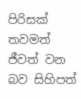පිරිසක් තවමත් ජීවත් වන බව සිහිපත්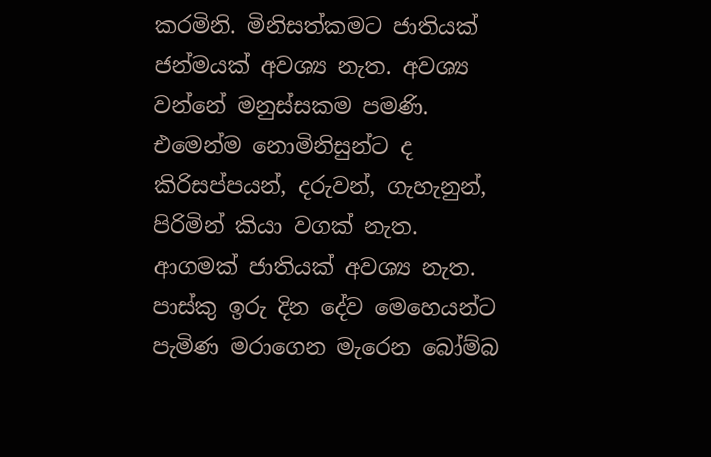කරමිනි. මිනිසත්කමට ජාතියක් ජන්මයක් අවශ්‍ය නැත. අවශ්‍ය වන්නේ මනුස්සකම පමණි. එමෙන්ම නොමිනිසුන්ට ද කිරිසප්පයන්, දරුවන්, ගැහැනුන්, පිරිමින් කියා වගක් නැත. ආගමක් ජාතියක් අවශ්‍ය නැත. පාස්කු ඉරු දින දේව මෙහෙයන්ට පැමිණ මරාගෙන මැරෙන බෝම්බ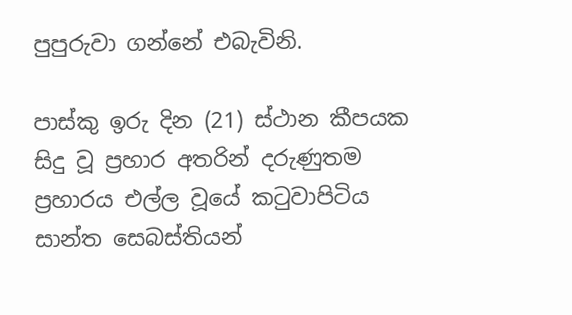පුපුරුවා ගන්නේ එබැවිනි.

පාස්කු ඉරු දින (21) ස්ථාන කීපයක සිදු වූ ප්‍රහාර අතරින් දරුණුතම ප්‍රහාරය එල්ල වූයේ කටුවාපිටිය සාන්ත සෙබස්තියන්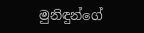මුනිඳුන්ගේ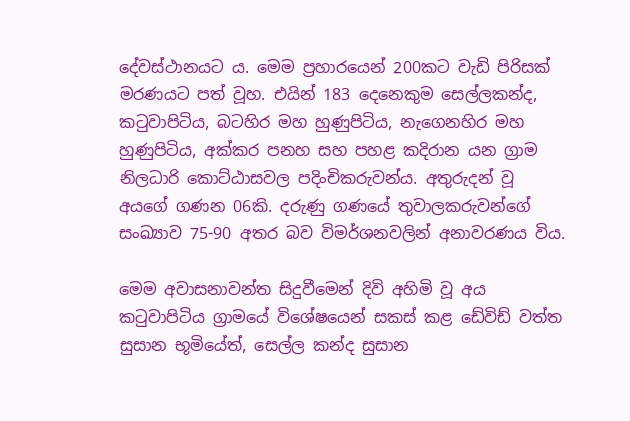දේවස්ථානයට ය. මෙම ප්‍රහාරයෙන් 200කට වැඩි පිරිසක් මරණයට පත් වූහ. එයින් 183 දෙනෙකුම සෙල්ලකන්ද, කටුවාපිටිය, බටහිර මහ හුණුපිටිය, නැගෙනහිර මහ හුණුපිටිය, අක්කර පනහ සහ පහළ කදිරාන යන ග්‍රාම නිලධාරි කොට්ඨාසවල පදිංචිකරුවන්ය. අතුරුදන් වූ අයගේ ගණන 06කි. දරුණු ගණයේ තුවාලකරුවන්ගේ සංඛ්‍යාව 75-90 අතර බව විමර්ශනවලින් අනාවරණය විය.

මෙම අවාසනාවන්ත සිදුවීමෙන් දිවි අහිමි වූ අය කටුවාපිටිය ග්‍රාමයේ විශේෂයෙන් සකස් කළ ඩේවිඩ් වත්ත සුසාන භූමියේත්, සෙල්ල කන්ද සුසාන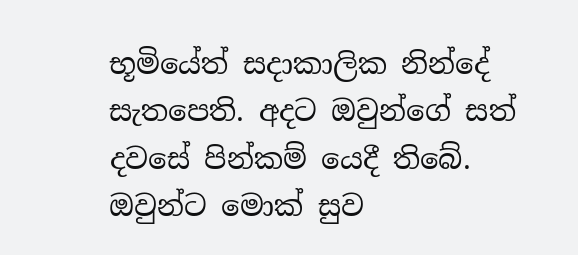භූමියේත් සදාකාලික නින්දේ සැතපෙති. අදට ඔවුන්ගේ සත් දවසේ පින්කම් යෙදී තිබේ. ඔවුන්ට මොක් සුව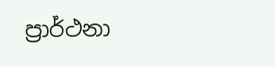ප්‍රාර්ථනා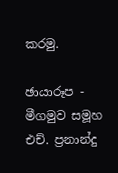කරමු.

ඡායාරූප - මීගමුව සමූහ එච්. ප්‍රනාන්දු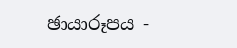ඡායාරූපය -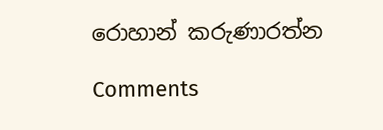රොහාන් කරුණාරත්න

Comments